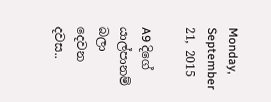Monday, September 21, 2015

A9 දිගේ යාල්පානම් බලා දෙවන දවස..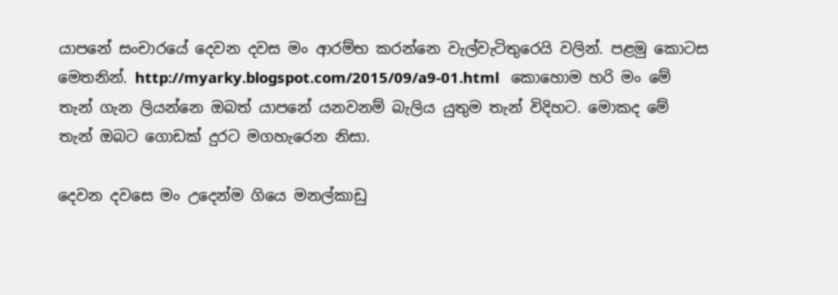යාපනේ සංචාරයේ දෙවන දවස මං ආරම්භ කරන්නෙ වැල්වැටිතුරෙයි වලින්. පළමු කොටස මෙතනින්. http://myarky.blogspot.com/2015/09/a9-01.html   කොහොම හරි මං මේ තැන් ගැන ලියන්නෙ ඔබත් යාපනේ යනවනම් බැලිය යුතුම තැන් විදිහට. මොකද මේ තැන් ඔබට ගොඩක් දුරට මගහැරෙන නිසා.

දෙවන දවසෙ මං උදෙන්ම ගියෙ මනල්කාඩු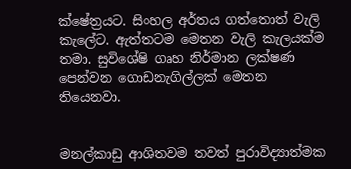ක්ෂේත්‍රයට. සිංහල අර්තය ගත්තොත් වැලි කැලේට. ඇත්තටම මෙතන වැලි කැලයක්ම තමා. සුවිශේෂි ගෘහ නිර්මාන ලක්ෂණ පෙන්වන ගොඩනැගිල්ලක් මෙතන තියෙනවා.


මනල්කාඩු ආශිතවම තවත් පුරාවිද්‍යාත්මක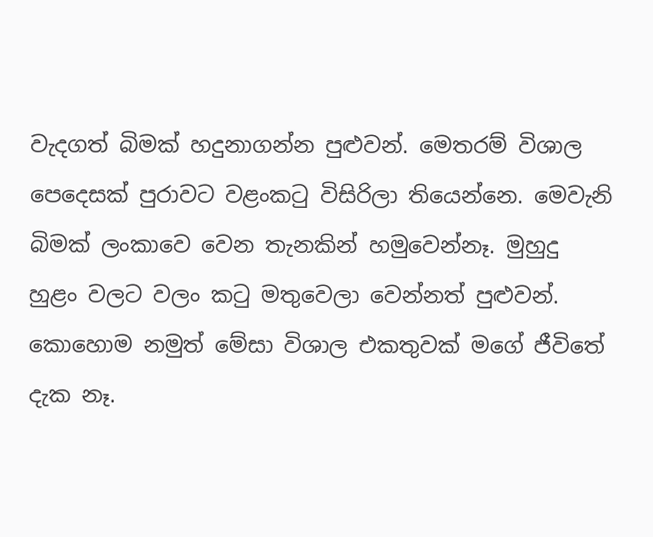වැදගත් බිමක් හදුනාගන්න පුළුවන්. මෙතරම් විශාල පෙදෙසක් පුරාවට වළංකටු විසිරිලා තියෙන්නෙ. මෙවැනි බිමක් ලංකාවෙ වෙන තැනකින් හමුවෙන්නෑ. මුහුදු හුළං වලට වලං කටු මතුවෙලා වෙන්නත් පුළුවන්. කොහොම නමුත් මේසා විශාල එකතුවක් මගේ ජීවිතේ දැක නෑ.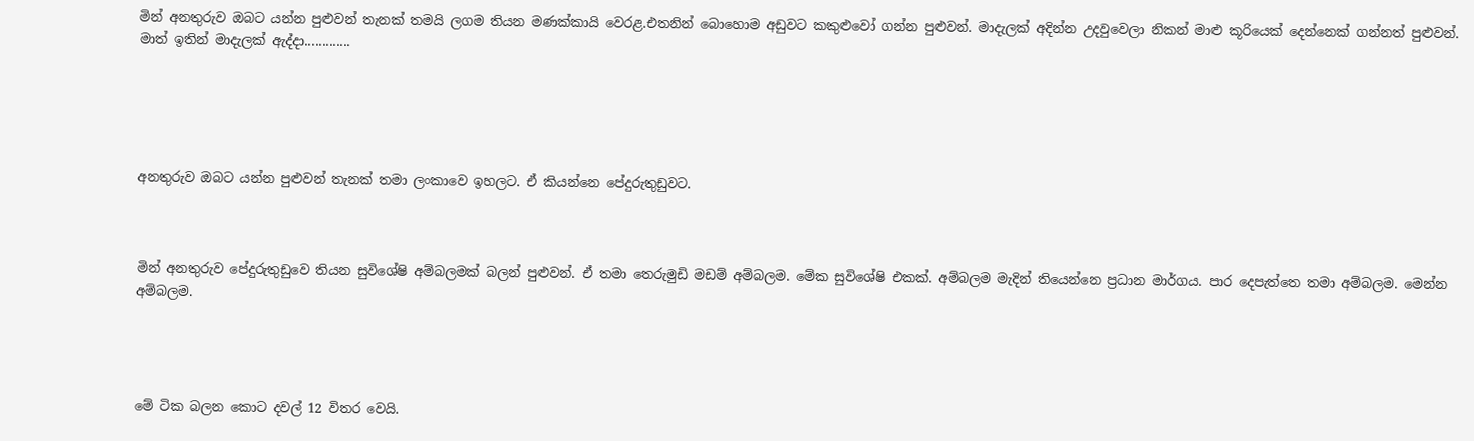මින් අනතුරුව ඔබට යන්න පුළුවන් තැනක් තමයි ලගම තියන මණක්කායි වෙරළ.එතනින් බොහොම අඩුවට කකුළුවෝ ගන්න පුළුවන්. මාදැලක් අදින්න උදවුවෙලා නිකන් මාළු කූරියෙක් දෙන්නෙක් ගන්නත් පුළුවන්. මාත් ඉතින් මාදැලක් ඇද්දා.............





අනතුරුව ඔබට යන්න පුළුවන් තැනක් තමා ලංකාවෙ ඉහලට. ඒ කියන්නෙ පේදුරුතුඩුවට.



මින් අනතුරුව පේදුරුතුඩුවෙ තියන සුවිශේෂි අම්බලමක් බලන් පුළුවන්. ඒ තමා තෙරුමුඩි මඩම් අම්බලම. මේක සුවිශේෂි එකක්. අම්බලම මැදින් තියෙන්නෙ ප්‍රධාන මාර්ගය. පාර දෙපැත්තෙ තමා අම්බලම. මෙන්න අම්බලම.




මේ ටික බලන කොට දවල් 12 විතර වෙයි.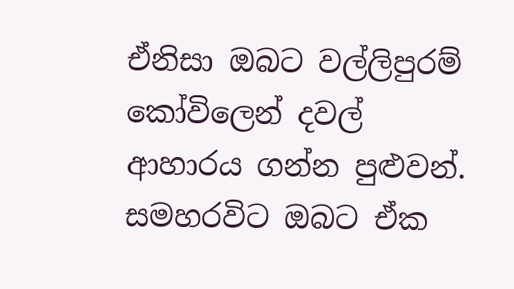ඒනිසා ඔබට වල්ලිපුරම් කෝවිලෙන් දවල් ආහාරය ගන්න පුළුවන්. සමහරවිට ඔබට ඒක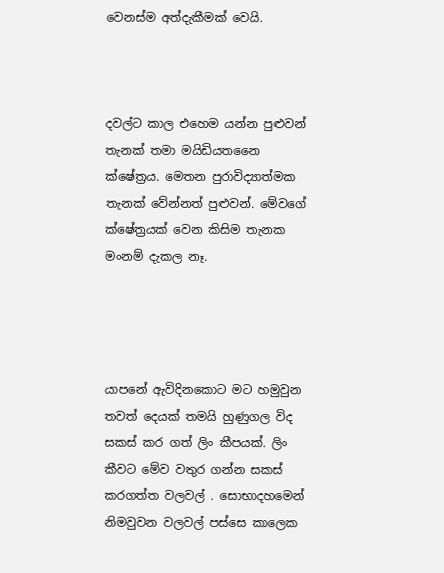වෙනස්ම අත්දැකීමක් වෙයි.



දවල්ට කාල එහෙම යන්න පුළුවන් තැනක් තමා මයිඩියතනෛ ක්ෂේත්‍රය. මෙතන පුරාවිද්‍යාත්මක තැනක් වේන්නත් පුළුවන්. මේවගේ ක්ෂේත්‍රයක් වෙන කිසිම තැනක මංනම් දැකල නෑ.




යාපනේ ඇවිදිනකොට මට හමුවුන තවත් දෙයක් තමයි හුණුගල විද සකස් කර ගත් ලිං කීපයක්. ලිං කීවට මේව වතුර ගන්න සකස් කරගත්ත වලවල් . සොභාදහමෙන් නිමවුවන වලවල් පස්සෙ කාලෙක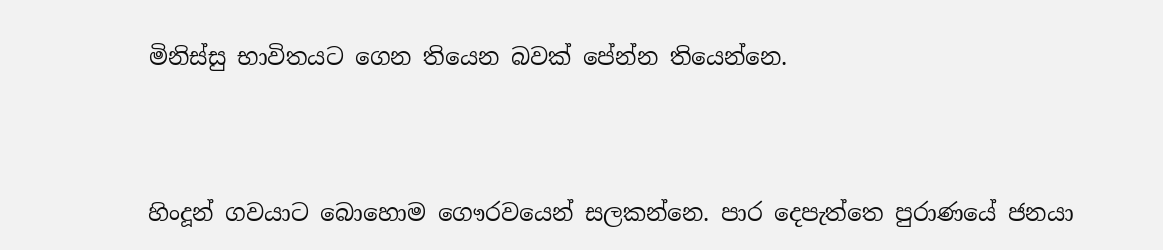මිනිස්සු භාවිතයට ගෙන තියෙන බවක් පේන්න තියෙන්නෙ.




හිංදූන් ගවයාට බොහොම ගෞරවයෙන් සලකන්නෙ. පාර දෙපැත්තෙ පුරාණයේ ජනයා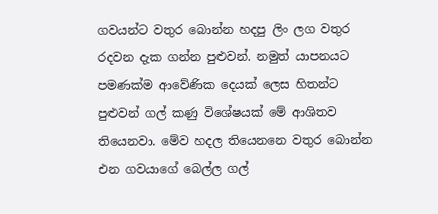ගවයන්ට වතුර බොන්න හදපු ලිං ලග වතුර රදවන දැක ගන්න පුළුවන්. නමුත් යාපනයට පමණක්ම ආවේණික දෙයක් ලෙස හිතන්ට පුළුවන් ගල් කණු විශේෂයක් මේ ආශිතව තියෙනවා. මේව හදල තියෙනනෙ වතුර බොන්න එන ගවයාගේ බෙල්ල ගල්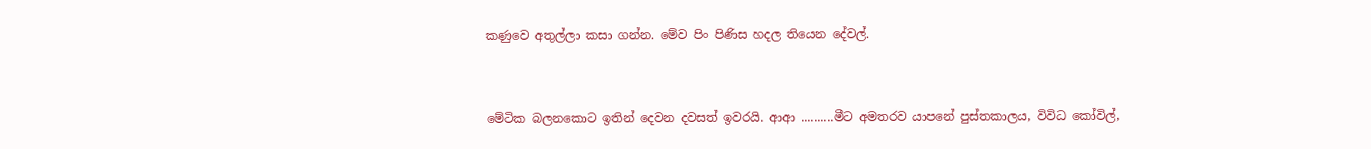කණුවෙ අතුල්ලා කසා ගන්න. මේව පිං පිණිස හදල තියෙන දේවල්.


මේටික බලනකොට ඉතින් දෙවන දවසත් ඉවරයි. ආආ ..........මීට අමතරව යාපනේ පුස්තකාලය, විවිධ කෝවිල්,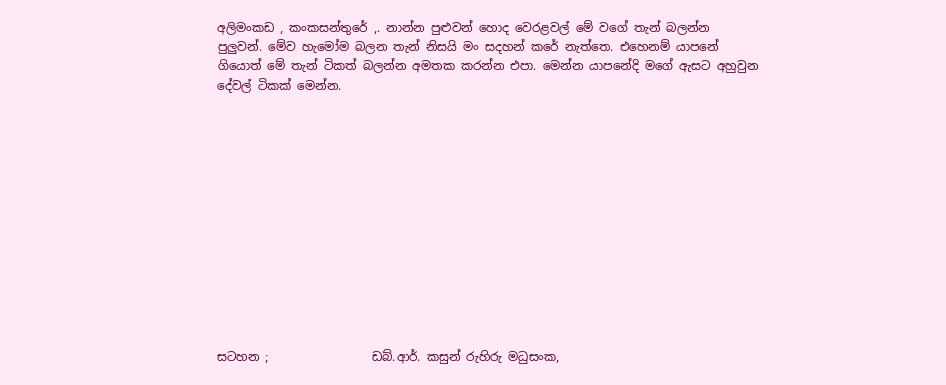අලිමංකඩ , කංකසන්තුරේ ,. නාන්න පුළුවන් හොද වෙරළවල් මේ වගේ තැන් බලන්න පුලුවන්. මේව හැමෝම බලන තැන් නිසයි මං සදහන් කරේ නැත්තෙ. එහෙනම් යාපනේ ගියොත් මේ තැන් ටිකත් බලන්න අමතක කරන්න එපා. මෙන්න යාපනේදි මගේ ඇසට අහුවුන දේවල් ටිකක් මෙන්න.













සටහන ;                 ඩබ්.ආර්. කසුන් රුහිරු මධුසංක,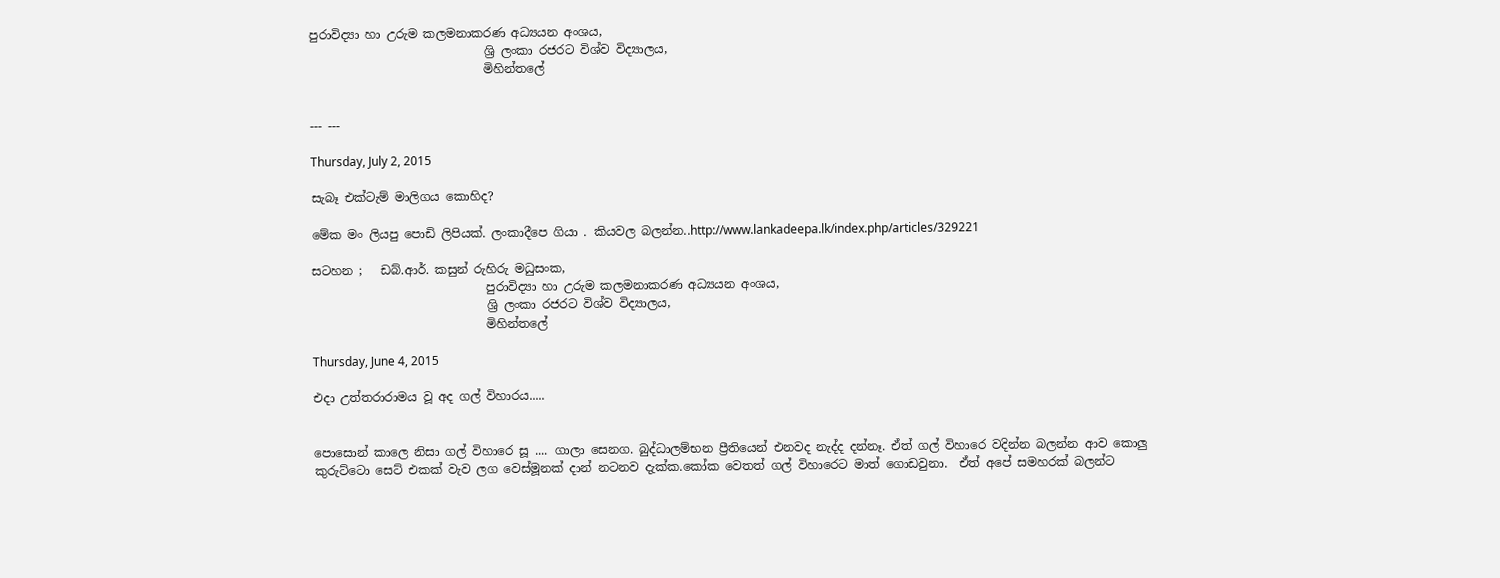පුරාවිද්‍යා හා උරුම කලමනාකරණ අධ්‍යයන අංශය,
                             ශ්‍රි ලංකා රජරට විශ්ව විද්‍යාලය,
                             මිහින්තලේ


--- ---

Thursday, July 2, 2015

සැබෑ එක්ටැම් මාලිගය කොහිද?

මේක මං ලියපු පොඩි ලිපියක්. ලංකාදීපෙ ගියා . කියවල බලන්න..http://www.lankadeepa.lk/index.php/articles/329221

සටහන ;   ඩබ්.ආර්. කසුන් රුහිරු මධුසංක,
                             පුරාවිද්‍යා හා උරුම කලමනාකරණ අධ්‍යයන අංශය,
                             ශ්‍රි ලංකා රජරට විශ්ව විද්‍යාලය,
                             මිහින්තලේ

Thursday, June 4, 2015

එදා උත්තරාරාමය වූ අද ගල් විහාරය.....


පොසොන් කාලෙ නිසා ගල් විහාරෙ සූ .... ගාලා සෙනග. බුද්ධාලම්භන ප්‍රීතියෙන් එනවද නැද්ද දන්නෑ. ඒත් ගල් විහාරෙ වදින්න බලන්න ආව කොලු කුරුට්ටො සෙට් එකක් වැව ලග වෙස්මූනක් දාන් නටනව දැක්ක.කෝක වෙතත් ගල් විහාරෙට මාත් ගොඩවුනා.  ඒත් අපේ සමහරක් බලන්ට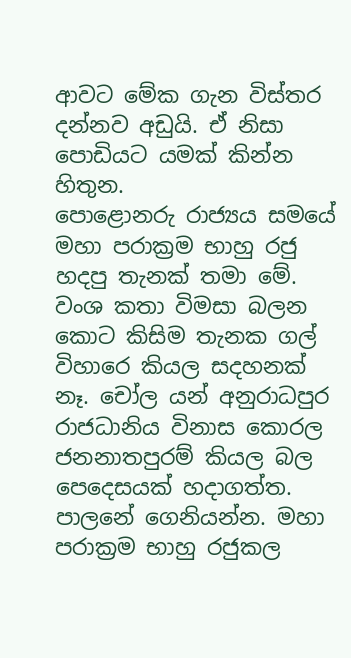ආවට මේක ගැන විස්තර දන්නව අඩුයි. ඒ නිසා පොඩියට යමක් කින්න හිතුන.
පොළොනරු රාජ්‍යය සමයේ මහා පරාක්‍රම භාහු රජු හදපු තැනක් තමා මේ. වංශ කතා විමසා බලන කොට කිසිම තැනක ගල් විහාරෙ කියල සදහනක් නෑ. චෝල යන් අනුරාධපුර රාජධානිය විනාස කොරල ජනනාතපුරම් කියල බල පෙදෙසයක් හදාගත්ත. පාලනේ ගෙනියන්න. මහා පරාක්‍රම භාහු රජුකල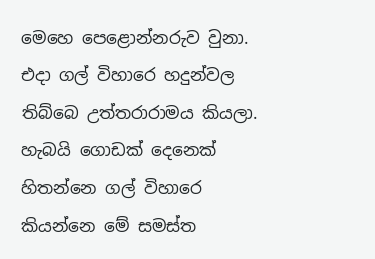මෙහෙ පෙළොන්නරුව වුනා. එදා ගල් විහාරෙ හදුන්වල තිබ්බෙ උත්තරාරාමය කියලා. හැබයි ගොඩක් දෙනෙක් හිතන්නෙ ගල් විහාරෙ කියන්නෙ මේ සමස්ත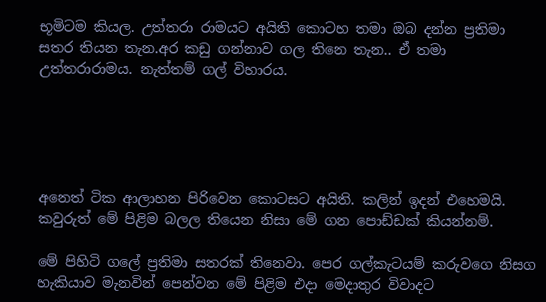භූමිටම කියල. උත්තරා රාමයට අයිති කොටහ තමා ඔබ දන්න ප්‍රතිමා සතර තියන තැන.අර කඩු ගන්නාව ගල තිනෙ තැන.. ඒ තමා උත්තරාරාමය. නැත්තම් ගල් විහාරය.





අනෙත් ටික ආලාහන පිරිවෙන කොටසට අයිති. කලින් ඉදන් එහෙමයි. කවුරුත් මේ පිළිම බලල තියෙන නිසා මේ ගන පොඩ්ඩක් කියන්නම්.

මේ පිහිටි ගලේ ප්‍රතිමා සතරක් තිනෙවා. පෙර ගල්කැටයම් කරුවගෙ නිසග හැකියාව මැනවින් පෙන්වන මේ පිළිම එදා මෙදාතුර විවාදට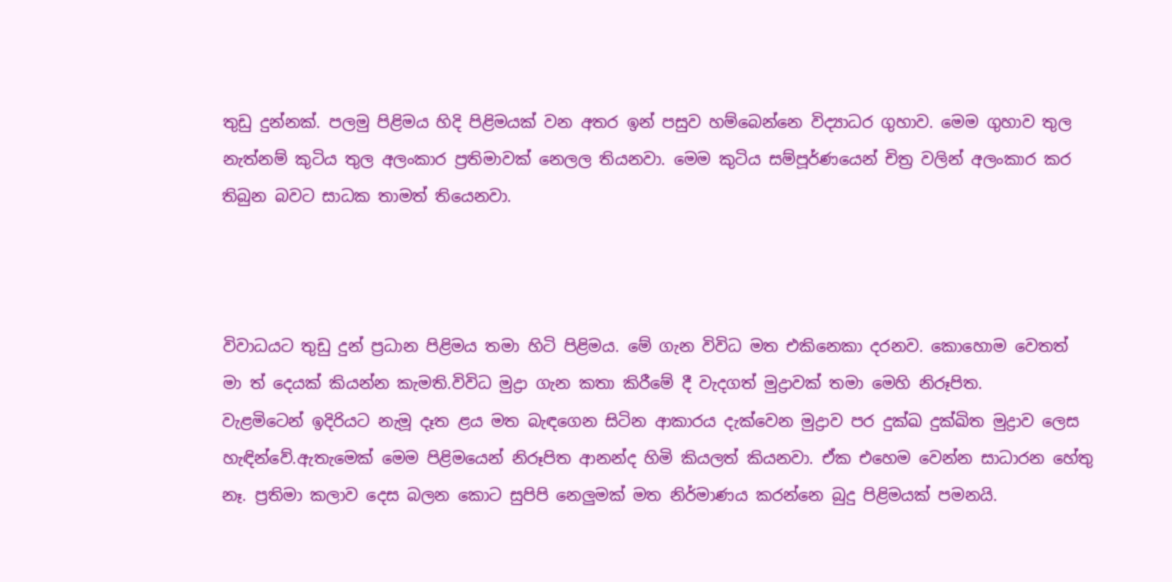තුඩු දුන්නක්. පලමු පිළිමය හිදි පිළිමයක් වන අතර ඉන් පසුව හම්බෙන්නෙ විද්‍යාධර ගුහාව. මෙම ගුහාව තුල නැත්නම් කුටිය තුල අලංකාර ප්‍රතිමාවක් නෙලල තියනවා. මෙම කුටිය සම්පූර්ණයෙන් චිත්‍ර වලින් අලංකාර කර තිබුන බවට සාධක තාමත් තියෙනවා.



විවාධයට තුඩු දුන් ප්‍රධාන පිළිමය තමා හිටි පිළිමය. මේ ගැන විවිධ මත එකිනෙකා දරනව. කොහොම වෙතත් මා ත් දෙයක් කියන්න කැමති.විවිධ මුද්‍රා ගැන කතා කිරීමේ දී වැදගත් මුද්‍රාවක් තමා මෙහි නිරූපිත.
වැළමිටෙන් ඉදිරියට නැමූ දෑත ළය මත බැඳගෙන සිටින ආකාරය දැක්වෙන මුද්‍රාව පර දුක්ඛ දුක්ඛිත මුද්‍රාව ලෙස හැඳින්වේ.ඇතැමෙක් මෙම පිළිමයෙන් නිරූපිත ආනන්ද හිමි කියලත් කියනවා. ඒක එහෙම වෙන්න සාධාරන හේතු නෑ. ප්‍රතිමා කලාව දෙස බලන කොට සුපිපි නෙලුමක් මත නිර්මාණය කරන්නෙ බුදු පිළිමයක් පමනයි.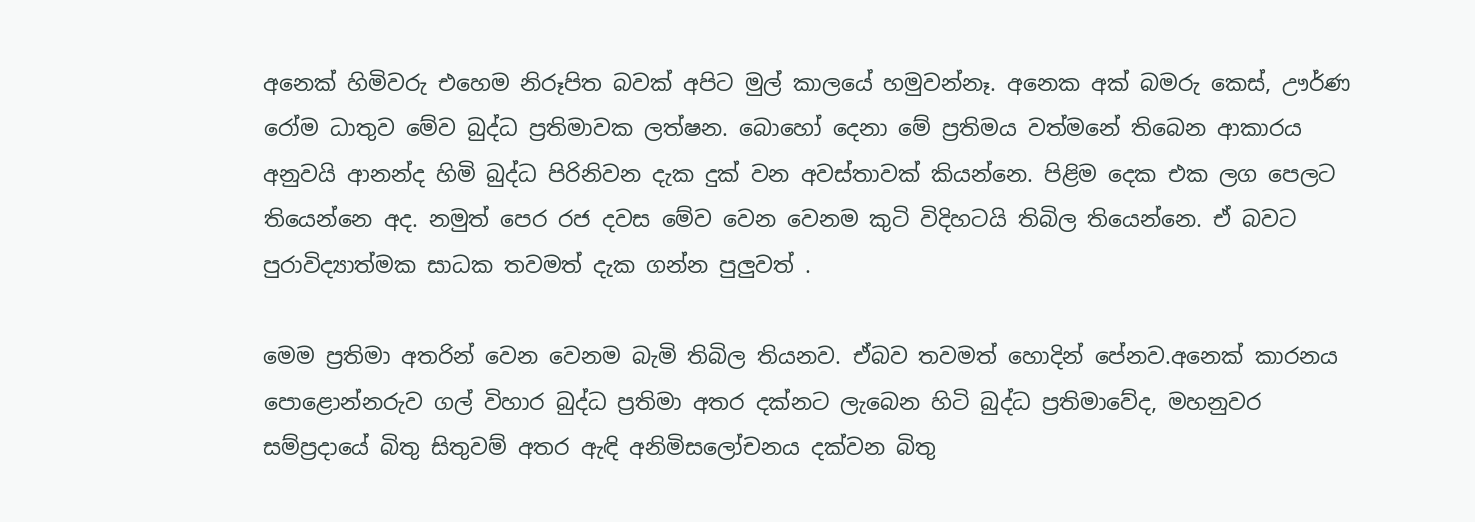අනෙක් හිමිවරු එහෙම නිරූපිත බවක් අපිට මුල් කාලයේ හමුවන්නෑ. අනෙක අක් බමරු කෙස්, ඌර්ණ රෝම ධාතුව මේව බුද්ධ ප්‍රතිමාවක ලත්ෂන. බොහෝ දෙනා මේ ප්‍රතිමය වත්මනේ තිබෙන ආකාරය අනුවයි ආනන්ද හිමි බුද්ධ පිරිනිවන දැක දුක් වන අවස්තාවක් කියන්නෙ. පිළිම දෙක එක ලග පෙලට තියෙන්නෙ අද. නමුත් පෙර රජ දවස මේව වෙන වෙනම කුටි විදිහටයි තිබිල තියෙන්නෙ. ඒ බවට පුරාවිද්‍යාත්මක සාධක තවමත් දැක ගන්න පුලුවත් .

මෙම ප්‍රතිමා අතරින් වෙන වෙනම බැමි තිබිල තියනව. ඒබව තවමත් හොදින් පේනව.අනෙක් කාරනය
පොළොන්නරුව ගල් විහාර බුද්ධ ප්‍රතිමා අතර දක්නට ලැබෙන හිටි බුද්ධ ප්‍රතිමාවේද, මහනුවර සම්ප්‍රදායේ බිතු සිතුවම් අතර ඇඳි අනිමිසලෝචනය දක්වන බිතු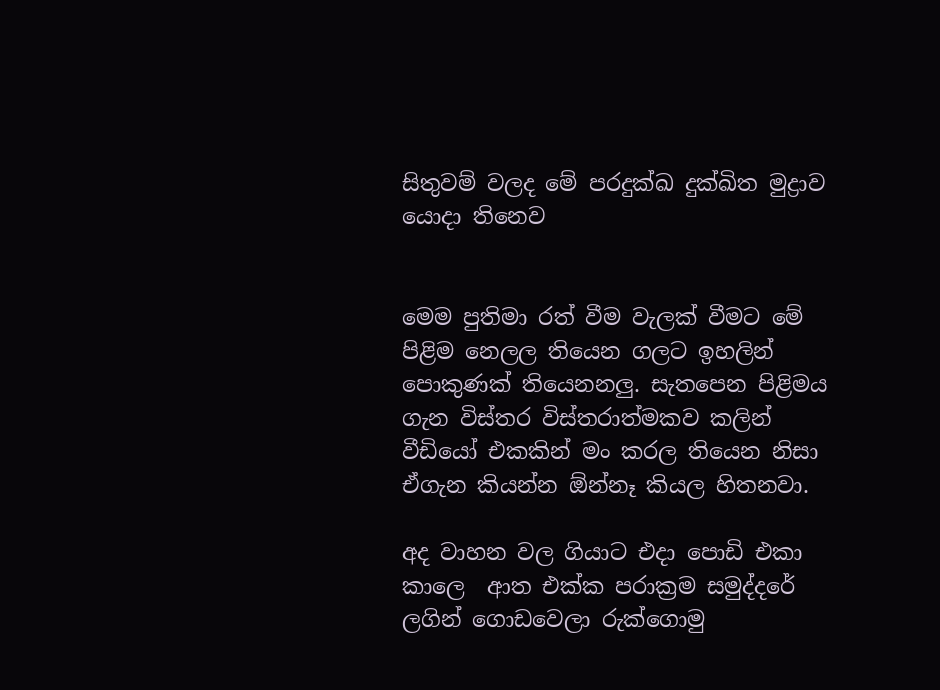සිතුවම් වලද මේ පරදුක්ඛ දුක්ඛිත මුද්‍රාව යොදා තිනෙව


මෙම පුතිමා රත් වීම වැලක් වීමට මේ පිළිම නෙලල තියෙන ගලට ඉහලින් පොකුණක් තියෙනනලු. සැතපෙන පිළිමය ගැන විස්තර විස්තරාත්මකව කලින් වීඩියෝ එකකින් මං කරල තියෙන නිසා ඒගැන කියන්න ඕන්නෑ කියල හිතනවා.

අද වාහන වල ගියාට එදා පොඩි එකා කාලෙ  ආත එක්ක පරාක්‍රම සමුද්දරේ ලගින් ගොඩවෙලා රුක්ගොමු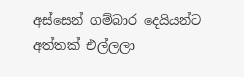අස්සෙන් ගම්බාර දෙයියන්ට අත්තක් එල්ලලා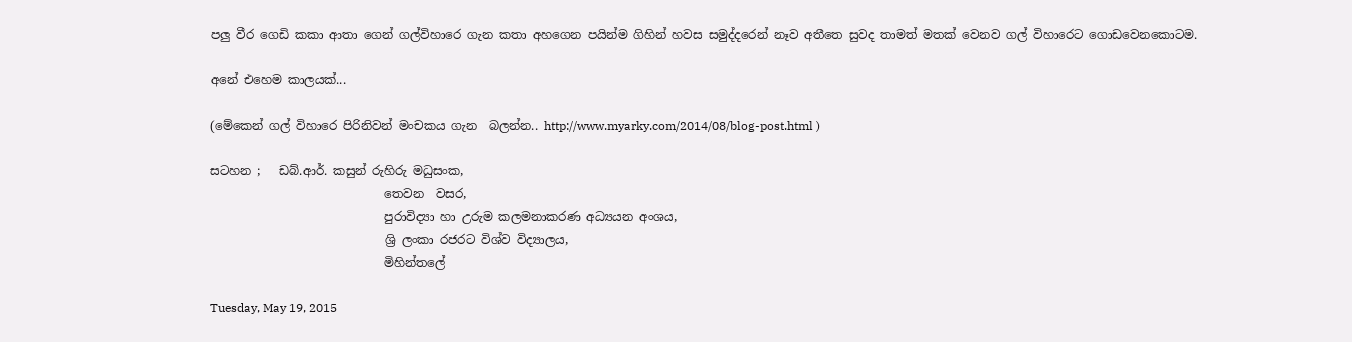පලු වීර ගෙඩි කකා ආතා ගෙන් ගල්විහාරෙ ගැන කතා අහගෙන පයින්ම ගිහින් හවස සමුද්දරෙන් නෑව අතීතෙ සුවද තාමත් මතක් වෙනව ගල් විහාරෙට ගොඩවෙනකොටම.

අනේ එහෙම කාලයක්...

(මේකෙන් ගල් විහාරෙ පිරිනිවන් මංචකය ගැන  බලන්න.. http://www.myarky.com/2014/08/blog-post.html )

සටහන ;   ඩබ්.ආර්. කසුන් රුහිරු මධුසංක,
                             තෙවන  වසර,
                             පුරාවිද්‍යා හා උරුම කලමනාකරණ අධ්‍යයන අංශය,
                             ශ්‍රි ලංකා රජරට විශ්ව විද්‍යාලය,
                             මිහින්තලේ

Tuesday, May 19, 2015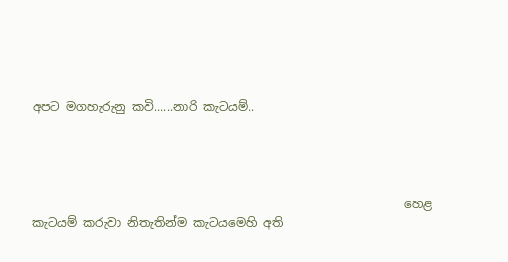අපට මගහැරුනු කවි......නාරි කැටයම්..




                                                              හෙළ කැටයම් කරුවා නිතැතින්ම කැටයමෙහි අති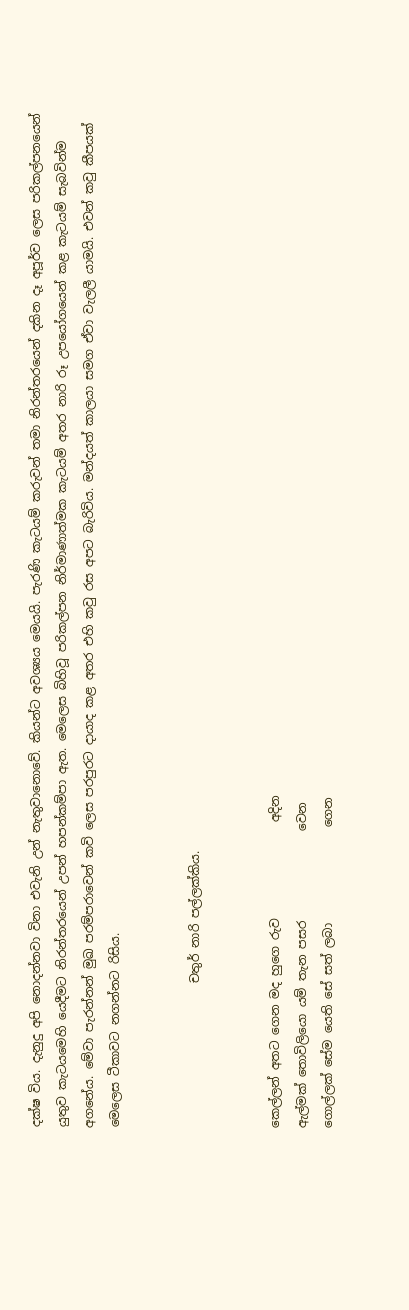දක්ෂ විය. දැනුදු අපි නොදන්නවා විනා එවැනි උන් නැතුවානොවේ. කියන්ට අවශ්‍යය මෙයයි. පැරණි කැටයම් කරුවන් තමා නිරන්තරයෙන් දකින දෑ අපූර්ව ලෙස පරිකල්පනයෙන් යුතුව කැටයමෙහි යෙදීමට නිරන්තරයෙන් උපන් හපන්කම්පා ඇත. මෙලෙස බිහිවූ පරිකල්පන නිර්මාණාත්මක කැටයම් අතර නාරි රූ උපයෝගයෙන් කළ කැටයම් සැබවින්ම අගනේය. මේවා පැරන්නන් මුඛ පරම්පරාවෙන් කවි ලෙස පරපුරට දායාද කළ අතර එහි කවු රස අපට බැරිවිය. මන්දයත් කාලයා සමග ඒවා වැලලී යාමයි. එවන් කවු කීපයක් මෙලෙස ටීකාවට නගන්නට රිසිය.


                        චතුර් නාරි පල්ලක්කිය.


කෙල්ලන් අතට ගෙන මද හුගෙ රුව                අදින
ඇල්මක් තොවිලියො යම් තැන පසර               වෙන
ගොල්ලක් සේම යෙති සේ සත් ලබා                ගෙන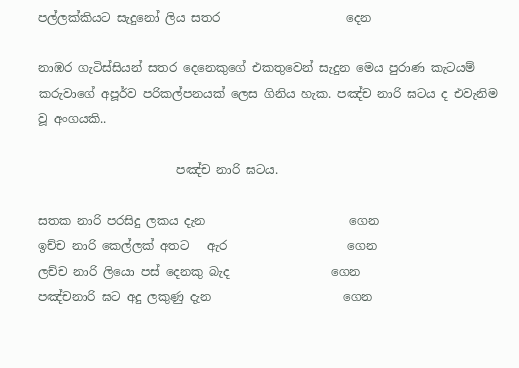පල්ලක්කියට සැදුනෝ ලිය සතර                     දෙන

නාඹර ගැටිස්සියන් සතර දෙනෙකුගේ එකතුවෙන් සැදුන මෙය පුරාණ කැටයම් කරුවාගේ අපූර්ව පරිකල්පනයක් ලෙස ගිනිය හැක. පඤ්ච නාරි ඝටය ද එවැනිම වූ අංගයකි..

                       පඤ්ච නාරි ඝටය.

සතක නාරි පරසිදු ලකය දැන                        ගෙන
ඉච්ච නාරි කෙල්ලක් අතට   ඇර                    ගෙන
ලච්ච නාරි ලියො පස් දෙනකු බැද                 ගෙන
පඤ්චනාරි ඝට අදු ලකුණු දැන                      ගෙන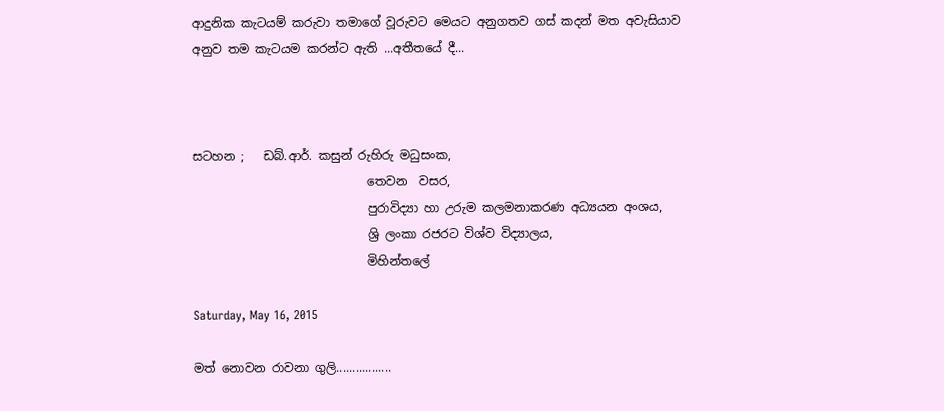ආදුනික කැටයම් කරුවා තමාගේ වූරුවට මෙයට අනුගතව ගස් කදන් මත අවැසියාව අනුව තම කැටයම කරන්ට ඇති ...අතීතයේ දී...



සටහන ;   ඩබ්.ආර්. කසුන් රුහිරු මධුසංක,
                             තෙවන  වසර,
                             පුරාවිද්‍යා හා උරුම කලමනාකරණ අධ්‍යයන අංශය,
                             ශ්‍රි ලංකා රජරට විශ්ව විද්‍යාලය,
                             මිහින්තලේ

Saturday, May 16, 2015

මත් නොවන රාවනා ගුලි.................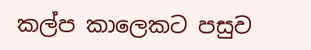කල්ප කාලෙකට පසුව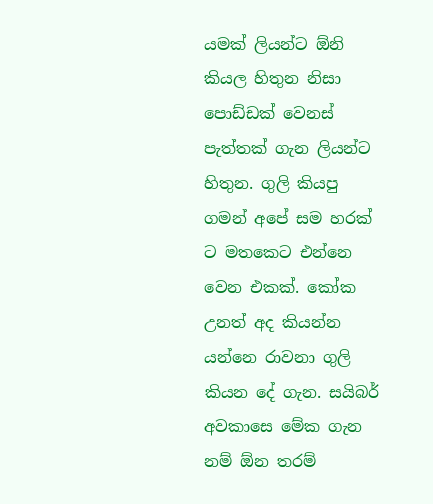යමක් ලියන්ට ඕනි කියල හිතුන නිසා පොඩ්ඩක් වෙනස් පැත්තක් ගැන ලියන්ට හිතුන. ගුලි කියපු ගමන් අපේ සම හරක් ට මතකෙට එන්නෙ වෙන එකක්. කෝක උනත් අද කියන්න යන්නෙ රාවනා ගුලි කියන දේ ගැන. සයිබර් අවකාසෙ මේක ගැන නම් ඕන තරම්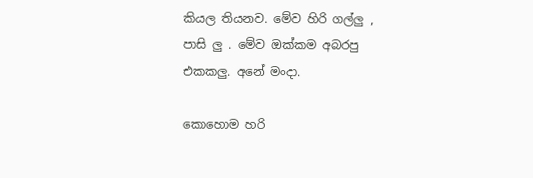කියල තියනව. මේව හිරි ගල්ලු , පාසි ලු . මේව ඔක්කම අබරපු එකකලු. අනේ මංදා.

කොහොම හරි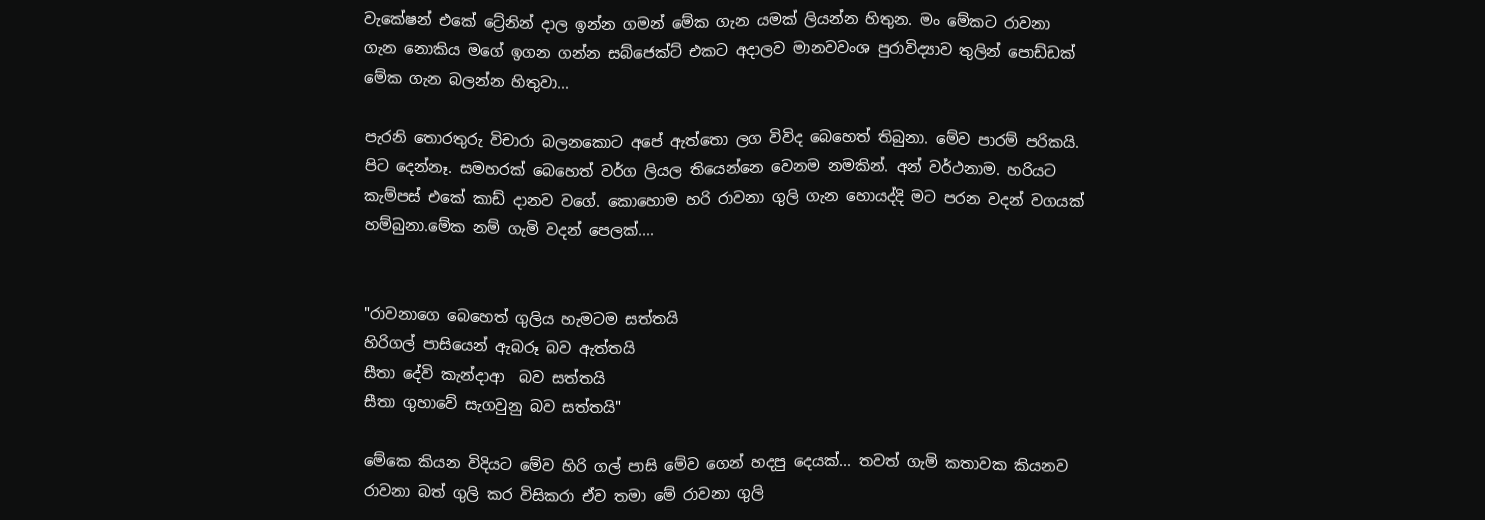වැකේෂන් එකේ ට්‍රේනින් දාල ඉන්න ගමන් මේක ගැන යමක් ලියන්න හිතුන. මං මේකට රාවනා ගැන නොකිය මගේ ඉගන ගන්න සබ්ජෙක්ට් එකට අදාලව මානවවංශ පුරාවිද්‍යාව තුලින් පොඩ්ඩක් මේක ගැන බලන්න හිතුවා...

පැරනි තොරතුරු විචාරා බලනකොට අපේ ඇත්තො ලග විවිද බෙහෙත් තිබුනා. මේව පාරම් පරිකයි. පිට දෙන්නෑ. සමහරක් බෙහෙත් වර්ග ලියල තියෙන්නෙ වෙනම නමකින්. අන් වර්ථනාම. හරියට කැම්පස් එකේ කාඩ් දානව වගේ. කොහොම හරි රාවනා ගුලි ගැන හොයද්දි මට පරන වදන් වගයක් හම්බුනා.මේක නම් ගැමි වදන් පෙලක්....


"රාවනාගෙ බෙහෙත් ගුලිය හැමටම සත්තයි
හිරිගල් පාසියෙන් ඇබරූ බව ඇත්තයි
සීතා දේවි කැන්දාආ  බව සත්තයි
සීතා ගුහාවේ සැගවුනු බව සත්තයි"

මේකෙ කියන විදියට මේව හිරි ගල් පාසි මේව ගෙන් හදපු දෙයක්... තවත් ගැමි කතාවක කියනව රාවනා බත් ගුලි කර විසිකරා ඒව තමා මේ රාවනා ගුලි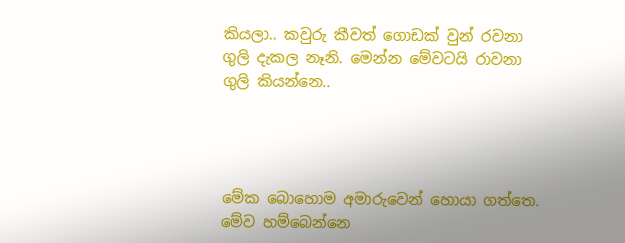කියලා.. කවුරු කීවත් ගොඩක් වුන් රවනා ගුලි දැකල නෑනි. මෙන්න මේවටයි රාවනා ගුලි කියන්නෙ..




මේක බොහොම අමාරුවෙන් හොයා ගත්තෙ. මේව හම්බෙන්නෙ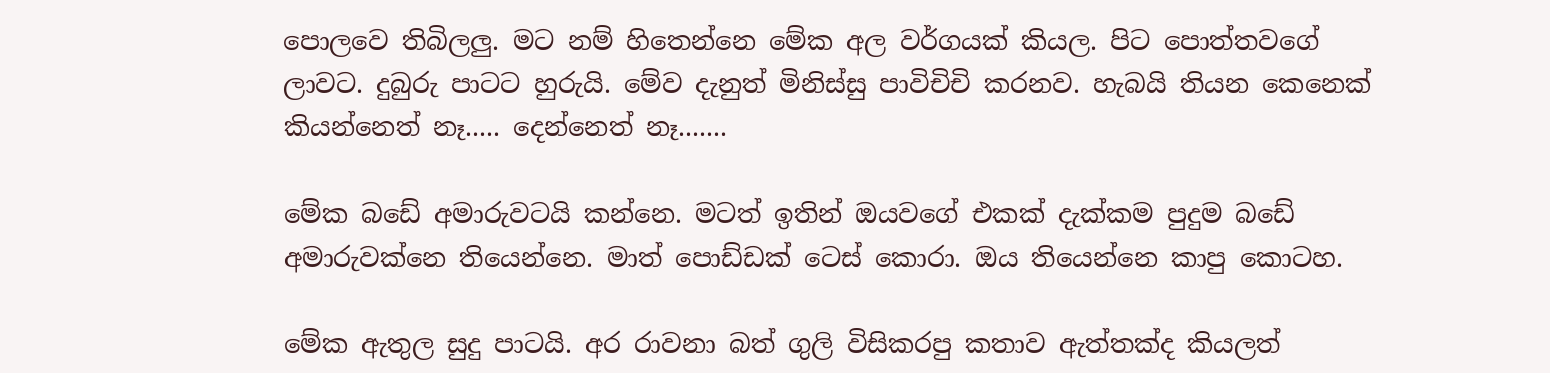පොලවෙ තිබිලලු. මට නම් හිතෙන්නෙ මේක අල වර්ගයක් කියල. පිට පොත්තවගේ ලාවට. දුබුරු පාටට හුරුයි. මේව දැනුත් මිනිස්සු පාවිචිචි කරනව. හැබයි තියන කෙනෙක් කියන්නෙත් නෑ..... දෙන්නෙත් නෑ.......

මේක බඩේ අමාරුවටයි කන්නෙ. මටත් ඉතින් ඔයවගේ එකක් දැක්කම පුදුම බඩේ අමාරුවක්නෙ තියෙන්නෙ. මාත් පොඩ්ඩක් ටෙස් කොරා. ඔය තියෙන්නෙ කාපු කොටහ.

මේක ඇතුල සුදු පාටයි. අර රාවනා බත් ගුලි විසිකරපු කතාව ඇත්තක්ද කියලත්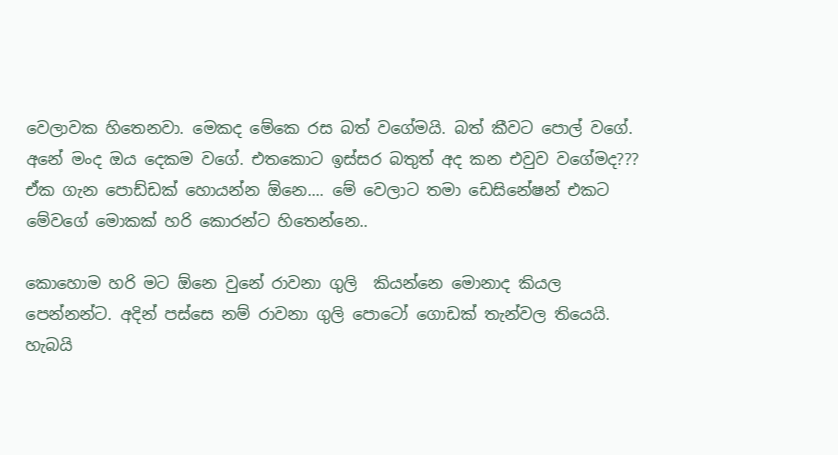වෙලාවක හිතෙනවා. මෙකද මේකෙ රස බත් වගේමයි. බත් කීවට පොල් වගේ. අනේ මංද ඔය දෙකම වගේ. එතකොට ඉස්සර බතුත් අද කන එවුව වගේමද??? ඒක ගැන පොඩ්ඩක් හොයන්න ඕනෙ.... මේ වෙලාට තමා ඩෙසිනේෂන් එකට මේවගේ මොකක් හරි කොරන්ට හිතෙන්නෙ..

කොහොම හරි මට ඕනෙ වුනේ රාවනා ගුලි  කියන්නෙ මොනාද කියල පෙන්නන්ට. අදින් පස්සෙ නම් රාවනා ගුලි පොටෝ ගොඩක් තැන්වල තියෙයි. හැබයි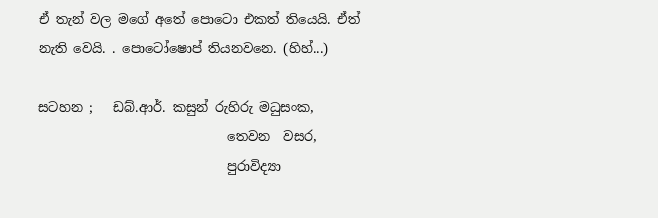ඒ තැන් වල මගේ අතේ පොටො එකත් තියෙයි. ඒත් නැති වෙයි. . පොටෝෂොප් තියනවනෙ. (හිහ්...)

සටහන ;   ඩබ්.ආර්. කසුන් රුහිරු මධුසංක,
                             තෙවන  වසර,
                             පුරාවිද්‍යා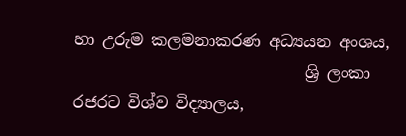හා උරුම කලමනාකරණ අධ්‍යයන අංශය,
                             ශ්‍රි ලංකා රජරට විශ්ව විද්‍යාලය,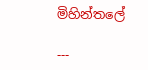මිහින්තලේ

---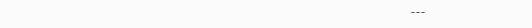---